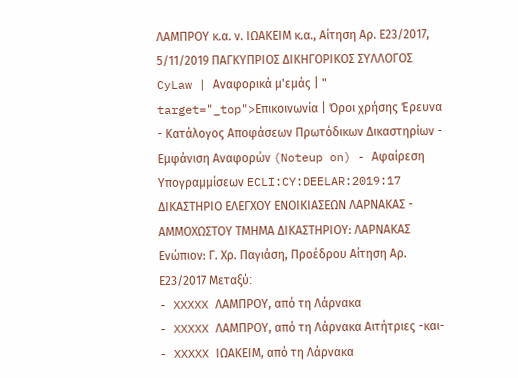ΛΑΜΠΡΟΥ κ.α. ν. ΙΩΑΚΕΙΜ κ.α., Αίτηση Αρ. Ε23/2017, 5/11/2019 ΠΑΓΚΥΠΡΙΟΣ ΔΙΚΗΓΟΡΙΚΟΣ ΣΥΛΛΟΓΟΣ CyLaw | Αναφορικά μ'εμάς | " target="_top">Επικοινωνία | Όροι χρήσης Έρευνα - Κατάλογος Αποφάσεων Πρωτόδικων Δικαστηρίων - Εμφάνιση Αναφορών (Noteup on) - Αφαίρεση Υπογραμμίσεων ECLI:CY:DEELAR:2019:17 ΔΙΚΑΣΤΗΡΙΟ ΕΛΕΓΧΟΥ ΕΝΟΙΚΙΑΣΕΩΝ ΛΑΡΝΑΚΑΣ - ΑΜΜΟΧΩΣΤΟΥ ΤΜΗΜΑ ΔΙΚΑΣΤΗΡΙΟΥ: ΛΑΡΝΑΚΑΣ Ενώπιον: Γ. Χρ. Παγιάση, Προέδρου Αίτηση Αρ. Ε23/2017 Μεταξύ׃
- XXXXX ΛΑΜΠΡΟΥ, από τη Λάρνακα
- XXXXX ΛΑΜΠΡΟΥ, από τη Λάρνακα Αιτήτριες -και-
- XXXXX ΙΩΑΚΕΙΜ, από τη Λάρνακα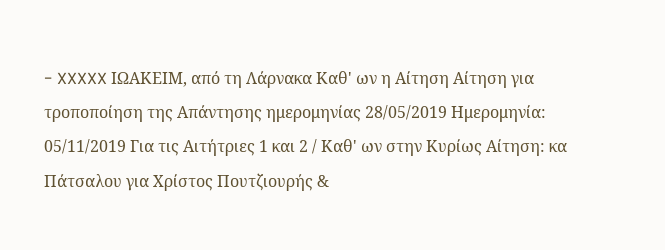- XXXXX ΙΩΑΚΕΙΜ, από τη Λάρνακα Καθ' ων η Αίτηση Αίτηση για τροποποίηση της Απάντησης ημερομηνίας 28/05/2019 Ημερομηνία: 05/11/2019 Για τις Αιτήτριες 1 και 2 / Καθ' ων στην Κυρίως Αίτηση: κα Πάτσαλου για Χρίστος Πουτζιουρής &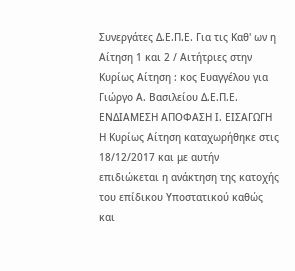Συνεργάτες Δ.Ε.Π.Ε. Για τις Καθ' ων η Αίτηση 1 και 2 / Αιτήτριες στην Κυρίως Αίτηση : κος Ευαγγέλου για Γιώργο Α. Βασιλείου Δ.Ε.Π.Ε. ΕΝΔΙΑΜΕΣΗ ΑΠΟΦΑΣΗ Ι. ΕΙΣΑΓΩΓΗ Η Κυρίως Αίτηση καταχωρήθηκε στις 18/12/2017 και με αυτήν επιδιώκεται η ανάκτηση της κατοχής του επίδικου Υποστατικού καθώς και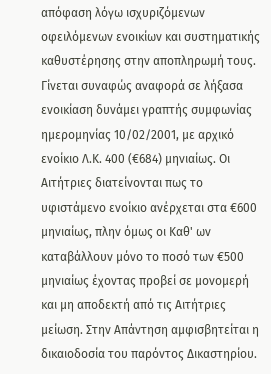απόφαση λόγω ισχυριζόμενων οφειλόμενων ενοικίων και συστηματικής καθυστέρησης στην αποπληρωμή τους. Γίνεται συναφώς αναφορά σε λήξασα ενοικίαση δυνάμει γραπτής συμφωνίας ημερομηνίας 10/02/2001, με αρχικό ενοίκιο Λ.Κ. 400 (€684) μηνιαίως. Οι Αιτήτριες διατείνονται πως το υφιστάμενο ενοίκιο ανέρχεται στα €600 μηνιαίως, πλην όμως οι Καθ' ων καταβάλλουν μόνο το ποσό των €500 μηνιαίως έχοντας προβεί σε μονομερή και μη αποδεκτή από τις Αιτήτριες μείωση. Στην Απάντηση αμφισβητείται η δικαιοδοσία του παρόντος Δικαστηρίου.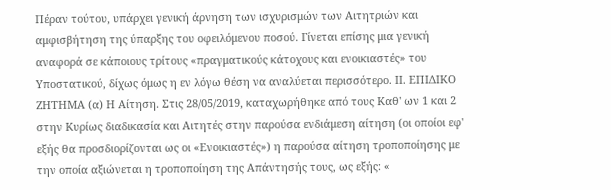Πέραν τούτου, υπάρχει γενική άρνηση των ισχυρισμών των Αιτητριών και αμφισβήτηση της ύπαρξης του οφειλόμενου ποσού. Γίνεται επίσης μια γενική αναφορά σε κάποιους τρίτους «πραγματικούς κάτοχους και ενοικιαστές» του Υποστατικού, δίχως όμως η εν λόγω θέση να αναλύεται περισσότερο. ΙΙ. ΕΠΙΔΙΚΟ ΖΗΤΗΜΑ (α) Η Αίτηση. Στις 28/05/2019, καταχωρήθηκε από τους Καθ' ων 1 και 2 στην Κυρίως διαδικασία και Αιτητές στην παρούσα ενδιάμεση αίτηση (οι οποίοι εφ' εξής θα προσδιορίζονται ως οι «Ενοικιαστές») η παρούσα αίτηση τροποποίησης με την οποία αξιώνεται η τροποποίηση της Απάντησής τους, ως εξής: «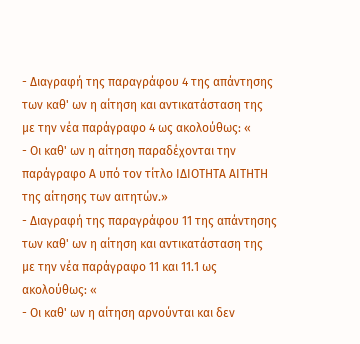- Διαγραφή της παραγράφου 4 της απάντησης των καθ' ων η αίτηση και αντικατάσταση της με την νέα παράγραφο 4 ως ακολούθως: «
- Οι καθ' ων η αίτηση παραδέχονται την παράγραφο Α υπό τον τίτλο ΙΔΙΟΤΗΤΑ ΑΙΤΗΤΗ της αίτησης των αιτητών.»
- Διαγραφή της παραγράφου 11 της απάντησης των καθ' ων η αίτηση και αντικατάσταση της με την νέα παράγραφο 11 και 11.1 ως ακολούθως: «
- Οι καθ' ων η αίτηση αρνούνται και δεν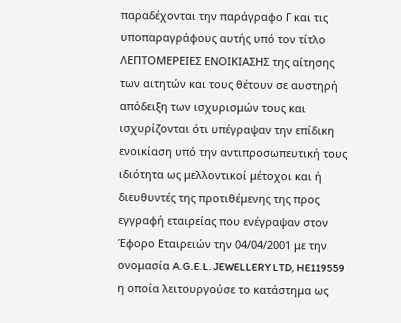παραδέχονται την παράγραφο Γ και τις υποπαραγράφους αυτής υπό τον τίτλο ΛΕΠΤΟΜΕΡΕΙΕΣ ΕΝΟΙΚΙΑΣΗΣ της αίτησης των αιτητών και τους θέτουν σε αυστηρή απόδειξη των ισχυρισμών τους και ισχυρίζονται ότι υπέγραψαν την επίδικη ενοικίαση υπό την αντιπροσωπευτική τους ιδιότητα ως μελλοντικοί μέτοχοι και ή διευθυντές της προτιθέμενης της προς εγγραφή εταιρείας που ενέγραψαν στον Έφορο Εταιρειών την 04/04/2001 με την ονομασία A.G.E.L. JEWELLERY LTD, HE119559 η οποία λειτουργούσε το κατάστημα ως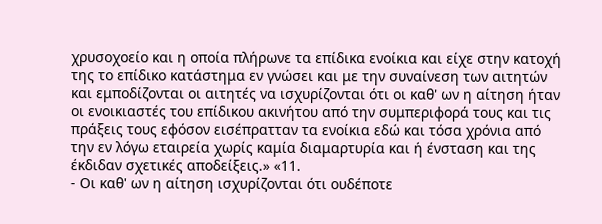χρυσοχοείο και η οποία πλήρωνε τα επίδικα ενοίκια και είχε στην κατοχή της το επίδικο κατάστημα εν γνώσει και με την συναίνεση των αιτητών και εμποδίζονται οι αιτητές να ισχυρίζονται ότι οι καθ' ων η αίτηση ήταν οι ενοικιαστές του επίδικου ακινήτου από την συμπεριφορά τους και τις πράξεις τους εφόσον εισέπρατταν τα ενοίκια εδώ και τόσα χρόνια από την εν λόγω εταιρεία χωρίς καμία διαμαρτυρία και ή ένσταση και της έκδιδαν σχετικές αποδείξεις.» «11.
- Οι καθ' ων η αίτηση ισχυρίζονται ότι ουδέποτε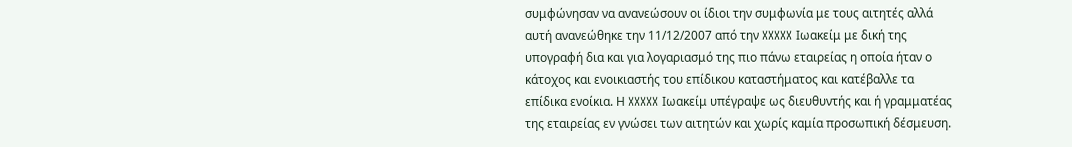συμφώνησαν να ανανεώσουν οι ίδιοι την συμφωνία με τους αιτητές αλλά αυτή ανανεώθηκε την 11/12/2007 από την XXXXX Ιωακείμ με δική της υπογραφή δια και για λογαριασμό της πιο πάνω εταιρείας η οποία ήταν ο κάτοχος και ενοικιαστής του επίδικου καταστήματος και κατέβαλλε τα επίδικα ενοίκια. Η XXXXX Ιωακείμ υπέγραψε ως διευθυντής και ή γραμματέας της εταιρείας εν γνώσει των αιτητών και χωρίς καμία προσωπική δέσμευση.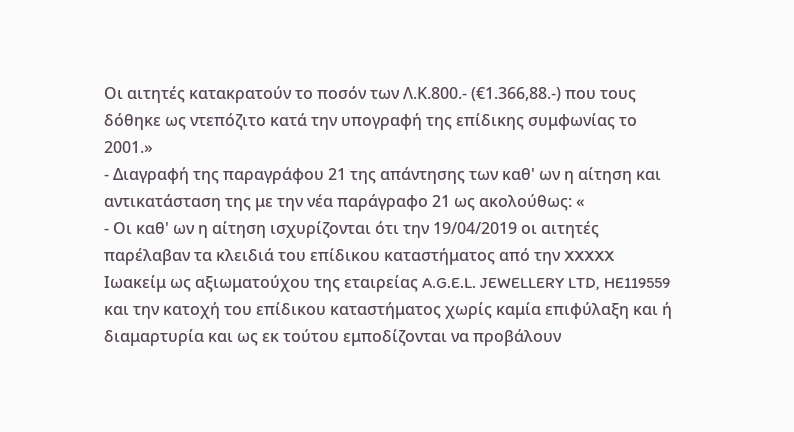Οι αιτητές κατακρατούν το ποσόν των Λ.Κ.800.- (€1.366,88.-) που τους δόθηκε ως ντεπόζιτο κατά την υπογραφή της επίδικης συμφωνίας το 2001.»
- Διαγραφή της παραγράφου 21 της απάντησης των καθ' ων η αίτηση και αντικατάσταση της με την νέα παράγραφο 21 ως ακολούθως: «
- Οι καθ' ων η αίτηση ισχυρίζονται ότι την 19/04/2019 οι αιτητές παρέλαβαν τα κλειδιά του επίδικου καταστήματος από την XXXXX Ιωακείμ ως αξιωματούχου της εταιρείας A.G.E.L. JEWELLERY LTD, HE119559 και την κατοχή του επίδικου καταστήματος χωρίς καμία επιφύλαξη και ή διαμαρτυρία και ως εκ τούτου εμποδίζονται να προβάλουν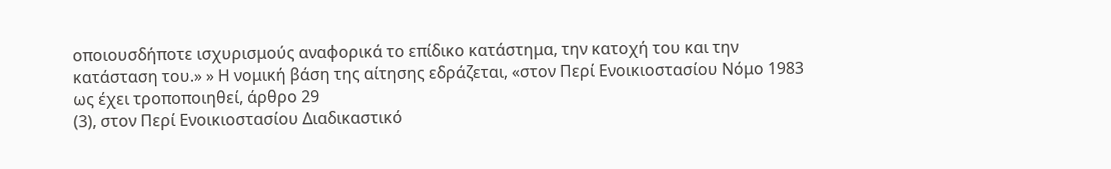οποιουσδήποτε ισχυρισμούς αναφορικά το επίδικο κατάστημα, την κατοχή του και την κατάσταση του.» » Η νομική βάση της αίτησης εδράζεται, «στον Περί Ενοικιοστασίου Νόμο 1983 ως έχει τροποποιηθεί, άρθρο 29
(3), στον Περί Ενοικιοστασίου Διαδικαστικό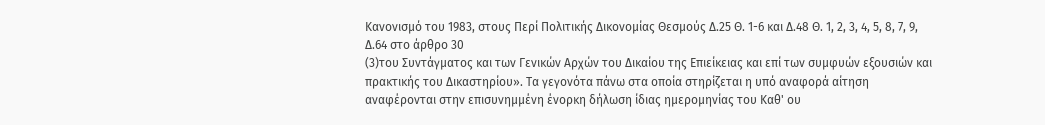Κανονισμό του 1983, στους Περί Πολιτικής Δικονομίας Θεσμούς Δ.25 Θ. 1-6 και Δ.48 Θ. 1, 2, 3, 4, 5, 8, 7, 9, Δ.64 στο άρθρο 30
(3)του Συντάγματος και των Γενικών Αρχών του Δικαίου της Επιείκειας και επί των συμφυών εξουσιών και πρακτικής του Δικαστηρίου». Τα γεγονότα πάνω στα οποία στηρίζεται η υπό αναφορά αίτηση αναφέρονται στην επισυνημμένη ένορκη δήλωση ίδιας ημερομηνίας του Καθ' ου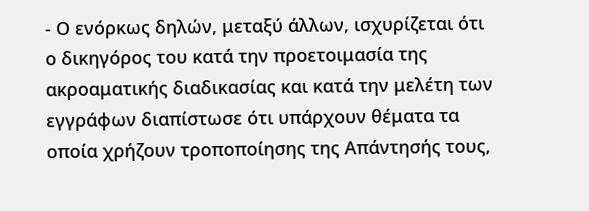- Ο ενόρκως δηλών, μεταξύ άλλων, ισχυρίζεται ότι ο δικηγόρος του κατά την προετοιμασία της ακροαματικής διαδικασίας και κατά την μελέτη των εγγράφων διαπίστωσε ότι υπάρχουν θέματα τα οποία χρήζουν τροποποίησης της Απάντησής τους,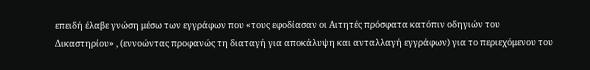επειδή έλαβε γνώση μέσω των εγγράφων που «τους εφοδίασαν οι Αιτητές πρόσφατα κατόπιν οδηγιών του Δικαστηρίου» , (εννοώντας προφανώς τη διαταγή για αποκάλυψη και ανταλλαγή εγγράφων) για το περιεχόμενου του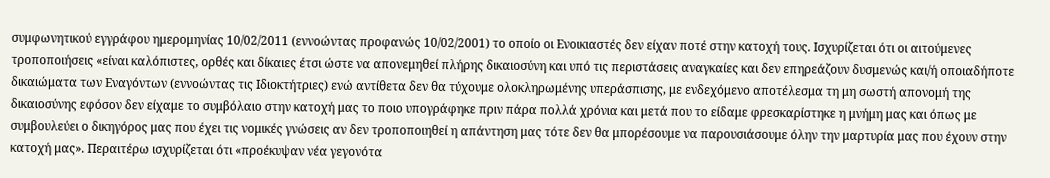συμφωνητικού εγγράφου ημερομηνίας 10/02/2011 (εννοώντας προφανώς 10/02/2001) το οποίο οι Ενοικιαστές δεν είχαν ποτέ στην κατοχή τους. Ισχυρίζεται ότι οι αιτούμενες τροποποιήσεις «είναι καλόπιστες, ορθές και δίκαιες έτσι ώστε να απονεμηθεί πλήρης δικαιοσύνη και υπό τις περιστάσεις αναγκαίες και δεν επηρεάζουν δυσμενώς και/ή οποιαδήποτε δικαιώματα των Εναγόντων (εννοώντας τις Ιδιοκτήτριες) ενώ αντίθετα δεν θα τύχουμε ολοκληρωμένης υπεράσπισης, με ενδεχόμενο αποτέλεσμα τη μη σωστή απονομή της δικαιοσύνης εφόσον δεν είχαμε το συμβόλαιο στην κατοχή μας το ποιο υπογράφηκε πριν πάρα πολλά χρόνια και μετά που το είδαμε φρεσκαρίστηκε η μνήμη μας και όπως με συμβουλεύει ο δικηγόρος μας που έχει τις νομικές γνώσεις αν δεν τροποποιηθεί η απάντηση μας τότε δεν θα μπορέσουμε να παρουσιάσουμε όλην την μαρτυρία μας που έχουν στην κατοχή μας». Περαιτέρω ισχυρίζεται ότι «προέκυψαν νέα γεγονότα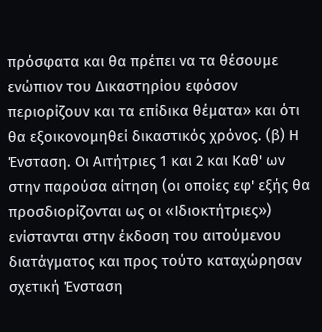πρόσφατα και θα πρέπει να τα θέσουμε ενώπιον του Δικαστηρίου εφόσον περιορίζουν και τα επίδικα θέματα» και ότι θα εξοικονομηθεί δικαστικός χρόνος. (β) Η Ένσταση. Οι Αιτήτριες 1 και 2 και Καθ' ων στην παρούσα αίτηση (οι οποίες εφ' εξής θα προσδιορίζονται ως οι «Ιδιοκτήτριες») ενίστανται στην έκδοση του αιτούμενου διατάγματος και προς τούτο καταχώρησαν σχετική Ένσταση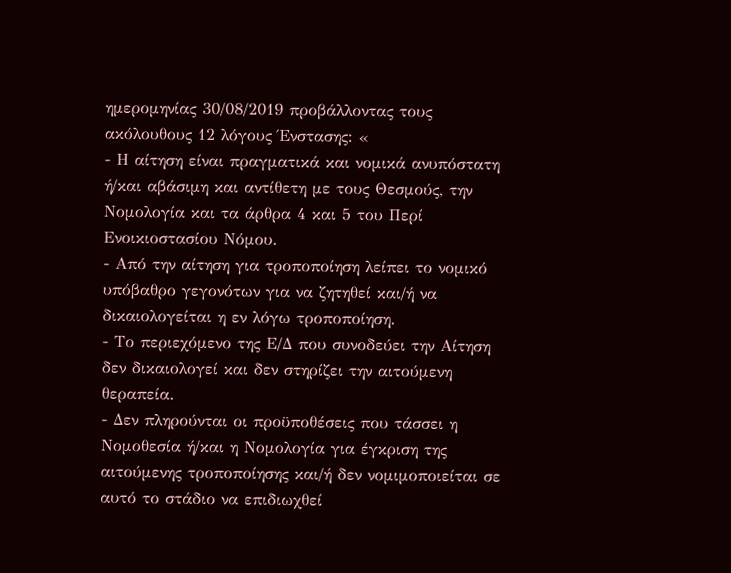ημερομηνίας 30/08/2019 προβάλλοντας τους ακόλουθους 12 λόγους Ένστασης: «
- Η αίτηση είναι πραγματικά και νομικά ανυπόστατη ή/και αβάσιμη και αντίθετη με τους Θεσμούς, την Νομολογία και τα άρθρα 4 και 5 του Περί Ενοικιοστασίου Νόμου.
- Από την αίτηση για τροποποίηση λείπει το νομικό υπόβαθρο γεγονότων για να ζητηθεί και/ή να δικαιολογείται η εν λόγω τροποποίηση.
- Το περιεχόμενο της Ε/Δ που συνοδεύει την Αίτηση δεν δικαιολογεί και δεν στηρίζει την αιτούμενη θεραπεία.
- Δεν πληρούνται οι προϋποθέσεις που τάσσει η Νομοθεσία ή/και η Νομολογία για έγκριση της αιτούμενης τροποποίησης και/ή δεν νομιμοποιείται σε αυτό το στάδιο να επιδιωχθεί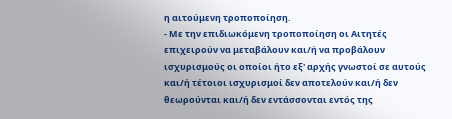η αιτούμενη τροποποίηση.
- Με την επιδιωκόμενη τροποποίηση οι Αιτητές επιχειρούν να μεταβάλουν και/ή να προβάλουν ισχυρισμούς οι οποίοι ήτο εξ' αρχής γνωστοί σε αυτούς και/ή τέτοιοι ισχυρισμοί δεν αποτελούν και/ή δεν θεωρούνται και/ή δεν εντάσσονται εντός της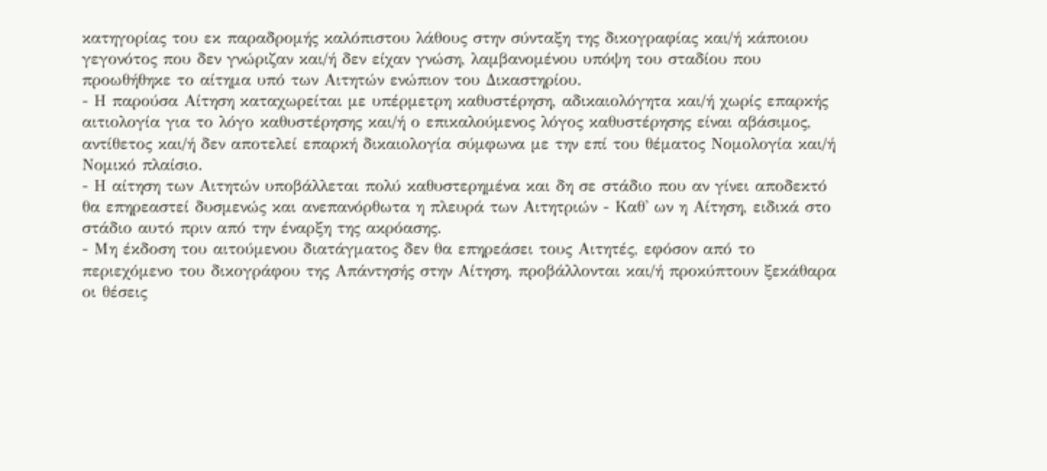κατηγορίας του εκ παραδρομής καλόπιστου λάθους στην σύνταξη της δικογραφίας και/ή κάποιου γεγονότος που δεν γνώριζαν και/ή δεν είχαν γνώση, λαμβανομένου υπόψη του σταδίου που προωθήθηκε το αίτημα υπό των Αιτητών ενώπιον του Δικαστηρίου.
- Η παρούσα Αίτηση καταχωρείται με υπέρμετρη καθυστέρηση, αδικαιολόγητα και/ή χωρίς επαρκής αιτιολογία για το λόγο καθυστέρησης και/ή ο επικαλούμενος λόγος καθυστέρησης είναι αβάσιμος, αντίθετος και/ή δεν αποτελεί επαρκή δικαιολογία σύμφωνα με την επί του θέματος Νομολογία και/ή Νομικό πλαίσιο.
- Η αίτηση των Αιτητών υποβάλλεται πολύ καθυστερημένα και δη σε στάδιο που αν γίνει αποδεκτό θα επηρεαστεί δυσμενώς και ανεπανόρθωτα η πλευρά των Αιτητριών - Καθ' ων η Αίτηση, ειδικά στο στάδιο αυτό πριν από την έναρξη της ακρόασης.
- Μη έκδοση του αιτούμενου διατάγματος δεν θα επηρεάσει τους Αιτητές, εφόσον από το περιεχόμενο του δικογράφου της Απάντησής στην Αίτηση, προβάλλονται και/ή προκύπτουν ξεκάθαρα οι θέσεις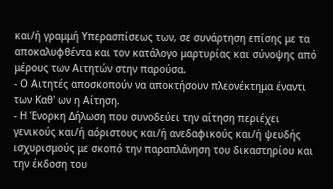και/ή γραμμή Υπερασπίσεως των, σε συνάρτηση επίσης με τα αποκαλυφθέντα και τον κατάλογο μαρτυρίας και σύνοψης από μέρους των Αιτητών στην παρούσα.
- Ο Αιτητές αποσκοπούν να αποκτήσουν πλεονέκτημα έναντι των Καθ' ων η Αίτηση.
- Η Ένορκη Δήλωση που συνοδεύει την αίτηση περιέχει γενικούς και/ή αόριστους και/ή ανεδαφικούς και/ή ψευδής ισχυρισμούς με σκοπό την παραπλάνηση του δικαστηρίου και την έκδοση του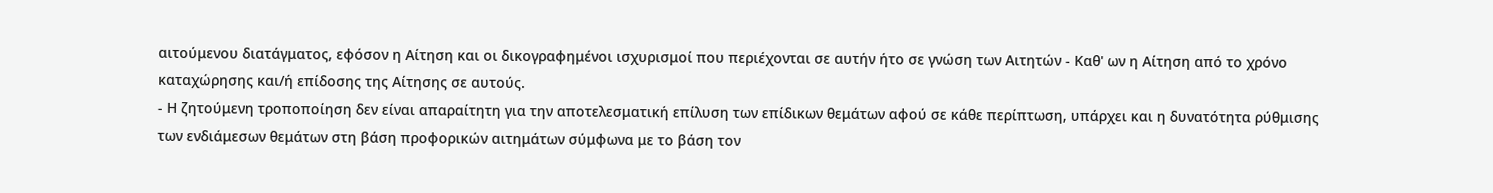αιτούμενου διατάγματος, εφόσον η Αίτηση και οι δικογραφημένοι ισχυρισμοί που περιέχονται σε αυτήν ήτο σε γνώση των Αιτητών - Καθ' ων η Αίτηση από το χρόνο καταχώρησης και/ή επίδοσης της Αίτησης σε αυτούς.
- Η ζητούμενη τροποποίηση δεν είναι απαραίτητη για την αποτελεσματική επίλυση των επίδικων θεμάτων αφού σε κάθε περίπτωση, υπάρχει και η δυνατότητα ρύθμισης των ενδιάμεσων θεμάτων στη βάση προφορικών αιτημάτων σύμφωνα με το βάση τον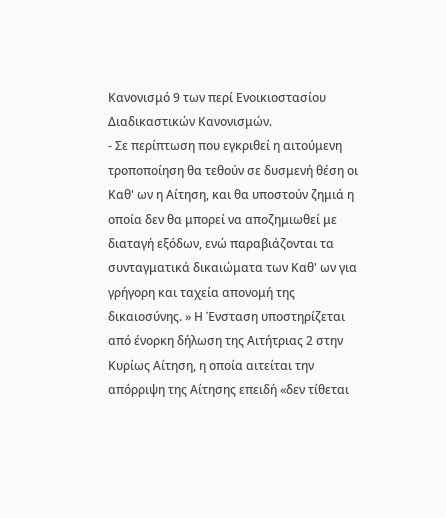Κανονισμό 9 των περί Ενοικιοστασίου Διαδικαστικών Κανονισμών.
- Σε περίπτωση που εγκριθεί η αιτούμενη τροποποίηση θα τεθούν σε δυσμενή θέση οι Καθ' ων η Αίτηση, και θα υποστούν ζημιά η οποία δεν θα μπορεί να αποζημιωθεί με διαταγή εξόδων, ενώ παραβιάζονται τα συνταγματικά δικαιώματα των Καθ' ων για γρήγορη και ταχεία απονομή της δικαιοσύνης. » Η Ένσταση υποστηρίζεται από ένορκη δήλωση της Αιτήτριας 2 στην Κυρίως Αίτηση, η οποία αιτείται την απόρριψη της Αίτησης επειδή «δεν τίθεται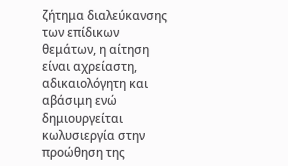ζήτημα διαλεύκανσης των επίδικων θεμάτων, η αίτηση είναι αχρείαστη, αδικαιολόγητη και αβάσιμη ενώ δημιουργείται κωλυσιεργία στην προώθηση της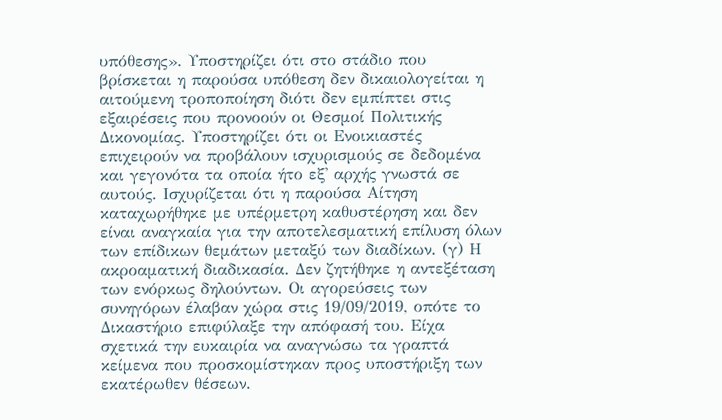υπόθεσης». Υποστηρίζει ότι στο στάδιο που βρίσκεται η παρούσα υπόθεση δεν δικαιολογείται η αιτούμενη τροποποίηση διότι δεν εμπίπτει στις εξαιρέσεις που προνοούν οι Θεσμοί Πολιτικής Δικονομίας. Υποστηρίζει ότι οι Ενοικιαστές επιχειρούν να προβάλουν ισχυρισμούς σε δεδομένα και γεγονότα τα οποία ήτο εξ' αρχής γνωστά σε αυτούς. Ισχυρίζεται ότι η παρούσα Αίτηση καταχωρήθηκε με υπέρμετρη καθυστέρηση και δεν είναι αναγκαία για την αποτελεσματική επίλυση όλων των επίδικων θεμάτων μεταξύ των διαδίκων. (γ) Η ακροαματική διαδικασία. Δεν ζητήθηκε η αντεξέταση των ενόρκως δηλούντων. Οι αγορεύσεις των συνηγόρων έλαβαν χώρα στις 19/09/2019, οπότε το Δικαστήριο επιφύλαξε την απόφασή του. Είχα σχετικά την ευκαιρία να αναγνώσω τα γραπτά κείμενα που προσκομίστηκαν προς υποστήριξη των εκατέρωθεν θέσεων.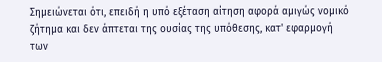Σημειώνεται ότι, επειδή η υπό εξέταση αίτηση αφορά αμιγώς νομικό ζήτημα και δεν άπτεται της ουσίας της υπόθεσης, κατ' εφαρμογή των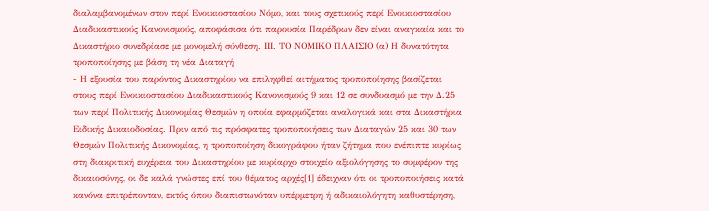διαλαμβανομένων στον περί Ενοικιοστασίου Νόμο, και τους σχετικούς περί Ενοικιοστασίου Διαδικαστικούς Κανονισμούς, αποφάσισα ότι παρουσία Παρέδρων δεν είναι αναγκαία και το Δικαστήριο συνεδρίασε με μονομελή σύνθεση. ΙΙΙ. ΤΟ ΝΟΜΙΚΟ ΠΛΑΙΣΙΟ (α) Η δυνατότητα τροποποίησης με βάση τη νέα Διαταγή
- Η εξουσία του παρόντος Δικαστηρίου να επιληφθεί αιτήματος τροποποίησης βασίζεται στους περί Ενοικιοστασίου Διαδικαστικούς Κανονισμούς 9 και 12 σε συνδυασμό με την Δ.25 των περί Πολιτικής Δικονομίας Θεσμών η οποία εφαρμόζεται αναλογικά και στα Δικαστήρια Ειδικής Δικαιοδοσίας. Πριν από τις πρόσφατες τροποποιήσεις των Διαταγών 25 και 30 των Θεσμών Πολιτικής Δικονομίας, η τροποποίηση δικογράφου ήταν ζήτημα που ενέπιπτε κυρίως στη διακριτική ευχέρεια του Δικαστηρίου με κυρίαρχο στοιχείο αξιολόγησης το συμφέρον της δικαιοσύνης, οι δε καλά γνώστες επί του θέματος αρχές[1] έδειχναν ότι οι τροποποιήσεις κατά κανόνα επιτρέπονταν, εκτός όπου διαπιστωνόταν υπέρμετρη ή αδικαιολόγητη καθυστέρηση,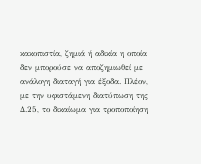κακοπιστία, ζημιά ή αδικία η οποία δεν μπορούσε να αποζημιωθεί με ανάλογη διαταγή για έξοδα. Πλέον, με την υφιστάμενη διατύπωση της Δ.25, το δικαίωμα για τροποποίηση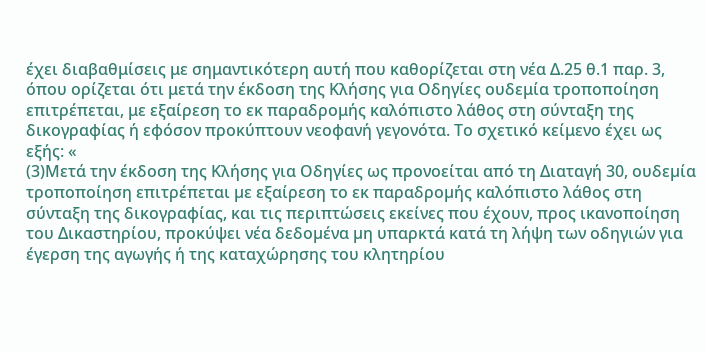έχει διαβαθμίσεις με σημαντικότερη αυτή που καθορίζεται στη νέα Δ.25 θ.1 παρ. 3, όπου ορίζεται ότι μετά την έκδοση της Κλήσης για Οδηγίες ουδεμία τροποποίηση επιτρέπεται, με εξαίρεση το εκ παραδρομής καλόπιστο λάθος στη σύνταξη της δικογραφίας ή εφόσον προκύπτουν νεοφανή γεγονότα. Το σχετικό κείμενο έχει ως εξής: «
(3)Μετά την έκδοση της Κλήσης για Οδηγίες ως προνοείται από τη Διαταγή 30, ουδεµία τροποποίηση επιτρέπεται µε εξαίρεση το εκ παραδροµής καλόπιστο λάθος στη σύνταξη της δικογραφίας, και τις περιπτώσεις εκείνες που έχουν, προς ικανοποίηση του Δικαστηρίου, προκύψει νέα δεδοµένα µη υπαρκτά κατά τη λήψη των οδηγιών για έγερση της αγωγής ή της καταχώρησης του κλητηρίου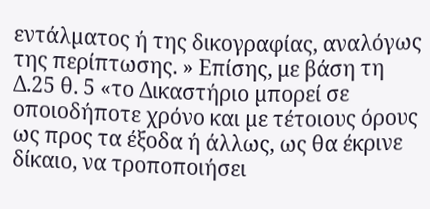εντάλµατος ή της δικογραφίας, αναλόγως της περίπτωσης. » Επίσης, με βάση τη Δ.25 θ. 5 «το Δικαστήριο µπορεί σε οποιοδήποτε χρόνο και µε τέτοιους όρους ως προς τα έξοδα ή άλλως, ως θα έκρινε δίκαιο, να τροποποιήσει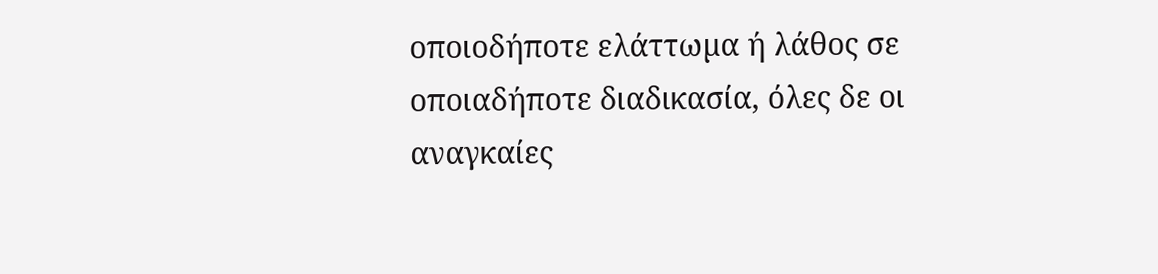οποιοδήποτε ελάττωµα ή λάθος σε οποιαδήποτε διαδικασία, όλες δε οι αναγκαίες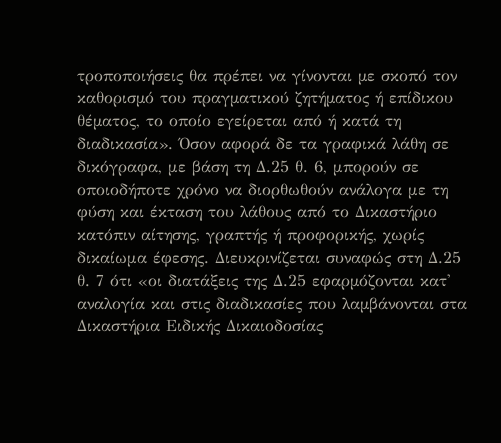τροποποιήσεις θα πρέπει να γίνονται µε σκοπό τον καθορισµό του πραγµατικού ζητήµατος ή επίδικου θέµατος, το οποίο εγείρεται από ή κατά τη διαδικασία». Όσον αφορά δε τα γραφικά λάθη σε δικόγραφα, με βάση τη Δ.25 θ. 6, μπορούν σε οποιοδήποτε χρόνο να διορθωθούν ανάλογα με τη φύση και έκταση του λάθους από το Δικαστήριο κατόπιν αίτησης, γραπτής ή προφορικής, χωρίς δικαίωμα έφεσης. Διευκρινίζεται συναφώς στη Δ.25 θ. 7 ότι «οι διατάξεις της Δ.25 εφαρµόζονται κατ' αναλογία και στις διαδικασίες που λαµβάνονται στα Δικαστήρια Ειδικής Δικαιοδοσίας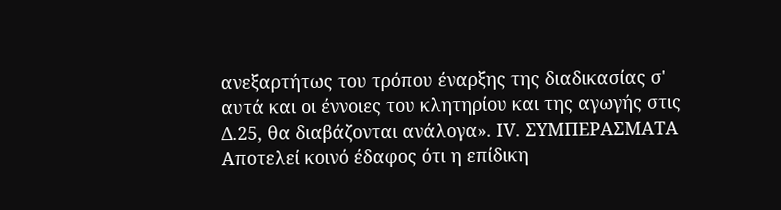ανεξαρτήτως του τρόπου έναρξης της διαδικασίας σ' αυτά και οι έννοιες του κλητηρίου και της αγωγής στις Δ.25, θα διαβάζονται ανάλογα». ΙV. ΣΥΜΠΕΡΑΣΜΑΤΑ Αποτελεί κοινό έδαφος ότι η επίδικη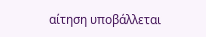αίτηση υποβάλλεται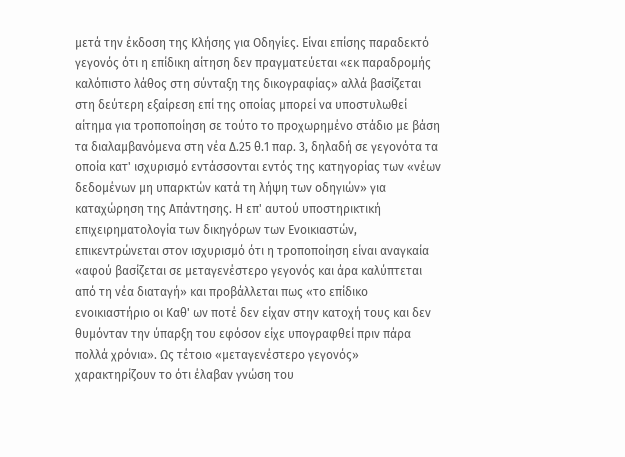μετά την έκδοση της Κλήσης για Οδηγίες. Είναι επίσης παραδεκτό γεγονός ότι η επίδικη αίτηση δεν πραγματεύεται «εκ παραδρομής καλόπιστο λάθος στη σύνταξη της δικογραφίας» αλλά βασίζεται στη δεύτερη εξαίρεση επί της οποίας μπορεί να υποστυλωθεί αίτημα για τροποποίηση σε τούτο το προχωρημένο στάδιο με βάση τα διαλαμβανόμενα στη νέα Δ.25 θ.1 παρ. 3, δηλαδή σε γεγονότα τα οποία κατ' ισχυρισμό εντάσσονται εντός της κατηγορίας των «νέων δεδομένων µη υπαρκτών κατά τη λήψη των οδηγιών» για καταχώρηση της Απάντησης. Η επ' αυτού υποστηρικτική επιχειρηματολογία των δικηγόρων των Ενοικιαστών, επικεντρώνεται στον ισχυρισμό ότι η τροποποίηση είναι αναγκαία «αφού βασίζεται σε μεταγενέστερο γεγονός και άρα καλύπτεται από τη νέα διαταγή» και προβάλλεται πως «το επίδικο ενοικιαστήριο οι Καθ' ων ποτέ δεν είχαν στην κατοχή τους και δεν θυμόνταν την ύπαρξη του εφόσον είχε υπογραφθεί πριν πάρα πολλά χρόνια». Ως τέτοιο «μεταγενέστερο γεγονός» χαρακτηρίζουν το ότι έλαβαν γνώση του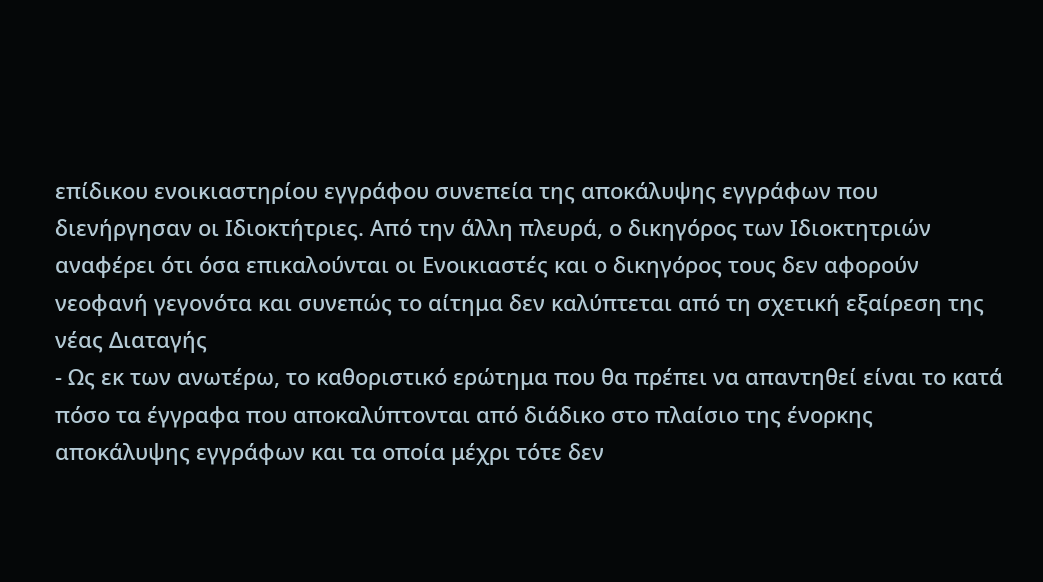επίδικου ενοικιαστηρίου εγγράφου συνεπεία της αποκάλυψης εγγράφων που διενήργησαν οι Ιδιοκτήτριες. Από την άλλη πλευρά, ο δικηγόρος των Ιδιοκτητριών αναφέρει ότι όσα επικαλούνται οι Ενοικιαστές και ο δικηγόρος τους δεν αφορούν νεοφανή γεγονότα και συνεπώς το αίτημα δεν καλύπτεται από τη σχετική εξαίρεση της νέας Διαταγής
- Ως εκ των ανωτέρω, το καθοριστικό ερώτημα που θα πρέπει να απαντηθεί είναι το κατά πόσο τα έγγραφα που αποκαλύπτονται από διάδικο στο πλαίσιο της ένορκης αποκάλυψης εγγράφων και τα οποία μέχρι τότε δεν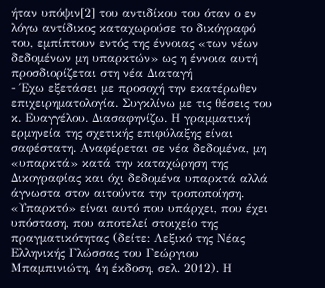ήταν υπόψιν[2] του αντιδίκου του όταν ο εν λόγω αντίδικος καταχωρούσε το δικόγραφό του, εμπίπτουν εντός της έννοιας «των νέων δεδομένων μη υπαρκτών» ως η έννοια αυτή προσδιορίζεται στη νέα Διαταγή
- Έχω εξετάσει με προσοχή την εκατέρωθεν επιχειρηματολογία. Συγκλίνω με τις θέσεις του κ. Ευαγγέλου. Διασαφηνίζω. Η γραμματική ερμηνεία της σχετικής επιφύλαξης είναι σαφέστατη. Αναφέρεται σε νέα δεδομένα, μη «υπαρκτά» κατά την καταχώρηση της Δικογραφίας και όχι δεδομένα υπαρκτά αλλά άγνωστα στον αιτούντα την τροποποίηση. «Υπαρκτό» είναι αυτό που υπάρχει, που έχει υπόσταση, που αποτελεί στοιχείο της πραγματικότητας (δείτε: Λεξικό της Νέας Ελληνικής Γλώσσας του Γεώργιου Μπαμπινιώτη, 4η έκδοση, σελ. 2012). Η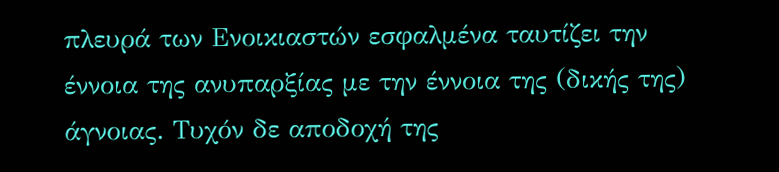πλευρά των Ενοικιαστών εσφαλμένα ταυτίζει την έννοια της ανυπαρξίας με την έννοια της (δικής της) άγνοιας. Τυχόν δε αποδοχή της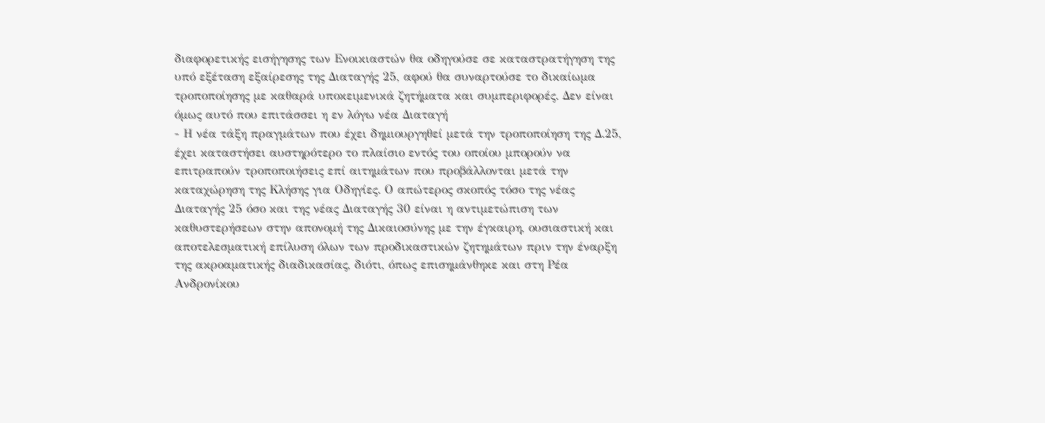διαφορετικής εισήγησης των Ενοικιαστών θα οδηγούσε σε καταστρατήγηση της υπό εξέταση εξαίρεσης της Διαταγής 25, αφού θα συναρτούσε το δικαίωμα τροποποίησης με καθαρά υποκειμενικά ζητήματα και συμπεριφορές. Δεν είναι όμως αυτό που επιτάσσει η εν λόγω νέα Διαταγή
- Η νέα τάξη πραγμάτων που έχει δημιουργηθεί μετά την τροποποίηση της Δ.25, έχει καταστήσει αυστηρότερο το πλαίσιο εντός του οποίου μπορούν να επιτραπούν τροποποιήσεις επί αιτημάτων που προβάλλονται μετά την καταχώρηση της Κλήσης για Οδηγίες. Ο απώτερος σκοπός τόσο της νέας Διαταγής 25 όσο και της νέας Διαταγής 30 είναι η αντιμετώπιση των καθυστερήσεων στην απονομή της Δικαιοσύνης με την έγκαιρη, ουσιαστική και αποτελεσματική επίλυση όλων των προδικαστικών ζητημάτων πριν την έναρξη της ακροαματικής διαδικασίας, διότι, όπως επισημάνθηκε και στη Ρέα Ανδρονίκου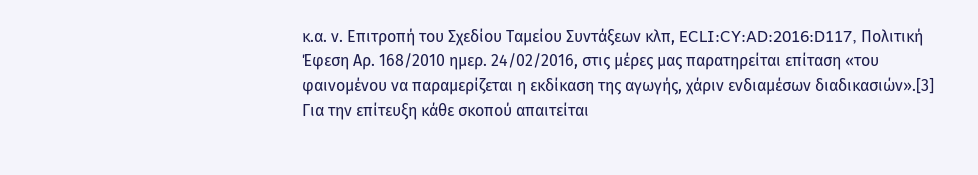κ.α. ν. Επιτροπή του Σχεδίου Ταμείου Συντάξεων κλπ, ECLI:CY:AD:2016:D117, Πολιτική Έφεση Αρ. 168/2010 ημερ. 24/02/2016, στις μέρες μας παρατηρείται επίταση «του φαινομένου να παραμερίζεται η εκδίκαση της αγωγής, χάριν ενδιαμέσων διαδικασιών».[3] Για την επίτευξη κάθε σκοπού απαιτείται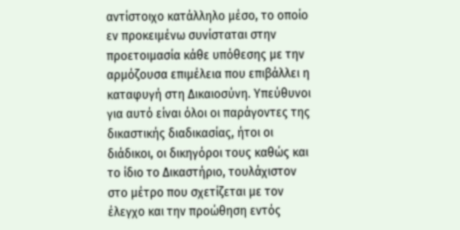αντίστοιχο κατάλληλο μέσο, το οποίο εν προκειμένω συνίσταται στην προετοιμασία κάθε υπόθεσης με την αρμόζουσα επιμέλεια που επιβάλλει η καταφυγή στη Δικαιοσύνη. Υπεύθυνοι για αυτό είναι όλοι οι παράγοντες της δικαστικής διαδικασίας, ήτοι οι διάδικοι, οι δικηγόροι τους καθώς και το ίδιο το Δικαστήριο, τουλάχιστον στο μέτρο που σχετίζεται με τον έλεγχο και την προώθηση εντός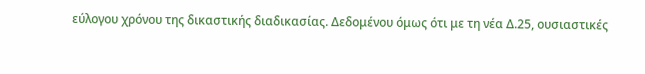εύλογου χρόνου της δικαστικής διαδικασίας. Δεδομένου όμως ότι με τη νέα Δ.25, ουσιαστικές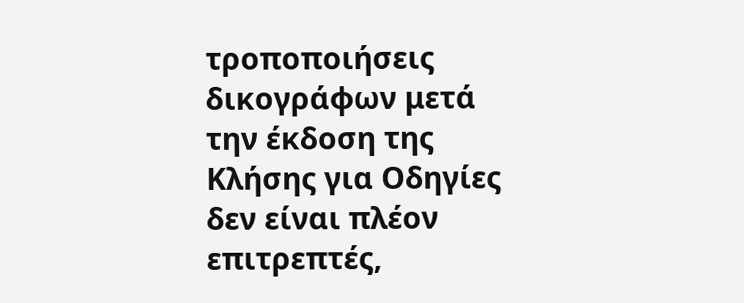τροποποιήσεις δικογράφων μετά την έκδοση της Κλήσης για Οδηγίες δεν είναι πλέον επιτρεπτές,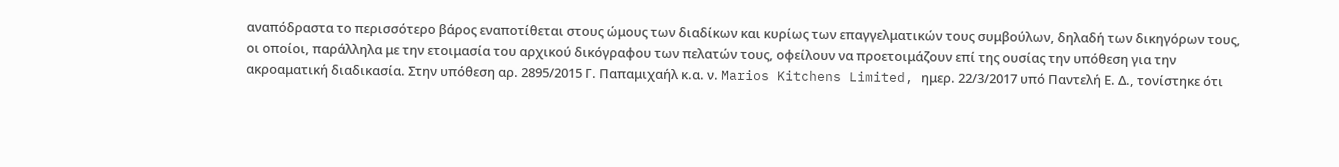αναπόδραστα το περισσότερο βάρος εναποτίθεται στους ώμους των διαδίκων και κυρίως των επαγγελματικών τους συμβούλων, δηλαδή των δικηγόρων τους, οι οποίοι, παράλληλα με την ετοιμασία του αρχικού δικόγραφου των πελατών τους, οφείλουν να προετοιμάζουν επί της ουσίας την υπόθεση για την ακροαματική διαδικασία. Στην υπόθεση αρ. 2895/2015 Γ. Παπαμιχαήλ κ.α. ν. Marios Kitchens Limited, ημερ. 22/3/2017 υπό Παντελή Ε. Δ., τονίστηκε ότι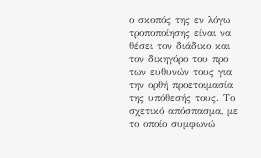ο σκοπός της εν λόγω τροποποίησης είναι να θέσει τον διάδικο και τον δικηγόρο του προ των ευθυνών τους για την ορθή προετοιμασία της υπόθεσής τους. Το σχετικό απόσπασμα, με το οποίο συμφωνώ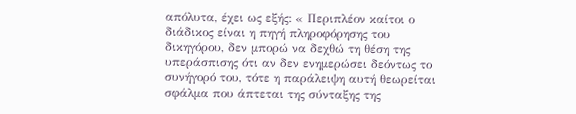απόλυτα, έχει ως εξής: « Περιπλέον καίτοι ο διάδικος είναι η πηγή πληροφόρησης του δικηγόρου, δεν μπορώ να δεχθώ τη θέση της υπεράσπισης ότι αν δεν ενημερώσει δεόντως το συνήγορό του, τότε η παράλειψη αυτή θεωρείται σφάλμα που άπτεται της σύνταξης της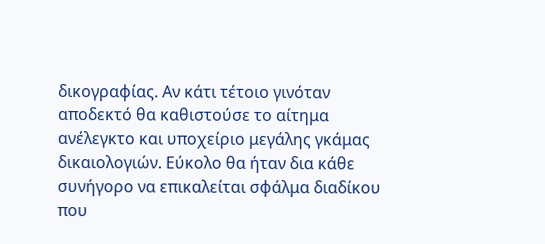δικογραφίας. Αν κάτι τέτοιο γινόταν αποδεκτό θα καθιστούσε το αίτημα ανέλεγκτο και υποχείριο μεγάλης γκάμας δικαιολογιών. Εύκολο θα ήταν δια κάθε συνήγορο να επικαλείται σφάλμα διαδίκου που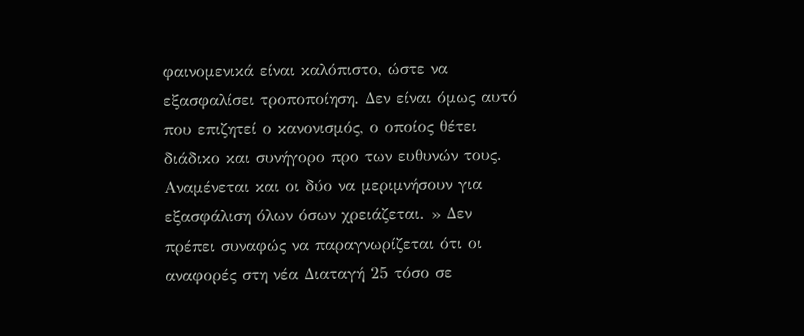φαινομενικά είναι καλόπιστο, ώστε να εξασφαλίσει τροποποίηση. Δεν είναι όμως αυτό που επιζητεί ο κανονισμός, ο οποίος θέτει διάδικο και συνήγορο προ των ευθυνών τους. Αναμένεται και οι δύο να μεριμνήσουν για εξασφάλιση όλων όσων χρειάζεται. » Δεν πρέπει συναφώς να παραγνωρίζεται ότι οι αναφορές στη νέα Διαταγή 25 τόσο σε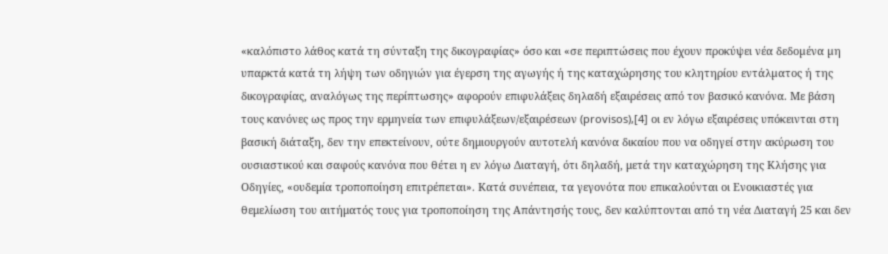«καλόπιστο λάθος κατά τη σύνταξη της δικογραφίας» όσο και «σε περιπτώσεις που έχουν προκύψει νέα δεδοµένα µη υπαρκτά κατά τη λήψη των οδηγιών για έγερση της αγωγής ή της καταχώρησης του κλητηρίου εντάλµατος ή της δικογραφίας, αναλόγως της περίπτωσης» αφορούν επιφυλάξεις δηλαδή εξαιρέσεις από τον βασικό κανόνα. Με βάση τους κανόνες ως προς την ερμηνεία των επιφυλάξεων/εξαιρέσεων (provisos),[4] οι εν λόγω εξαιρέσεις υπόκεινται στη βασική διάταξη, δεν την επεκτείνουν, ούτε δημιουργούν αυτοτελή κανόνα δικαίου που να οδηγεί στην ακύρωση του ουσιαστικού και σαφούς κανόνα που θέτει η εν λόγω Διαταγή, ότι δηλαδή, μετά την καταχώρηση της Κλήσης για Οδηγίες, «ουδεμία τροποποίηση επιτρέπεται». Κατά συνέπεια, τα γεγονότα που επικαλούνται οι Ενοικιαστές για θεμελίωση του αιτήματός τους για τροποποίηση της Απάντησής τους, δεν καλύπτονται από τη νέα Διαταγή 25 και δεν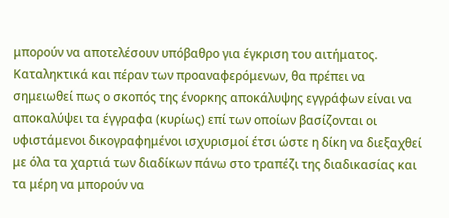μπορούν να αποτελέσουν υπόβαθρο για έγκριση του αιτήματος. Καταληκτικά και πέραν των προαναφερόμενων, θα πρέπει να σημειωθεί πως ο σκοπός της ένορκης αποκάλυψης εγγράφων είναι να αποκαλύψει τα έγγραφα (κυρίως) επί των οποίων βασίζονται οι υφιστάμενοι δικογραφημένοι ισχυρισμοί έτσι ώστε η δίκη να διεξαχθεί με όλα τα χαρτιά των διαδίκων πάνω στο τραπέζι της διαδικασίας και τα μέρη να μπορούν να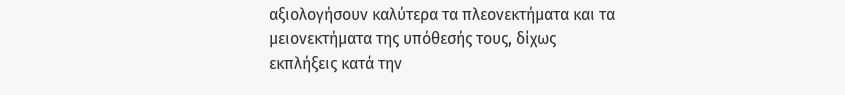αξιολογήσουν καλύτερα τα πλεονεκτήματα και τα μειονεκτήματα της υπόθεσής τους, δίχως εκπλήξεις κατά την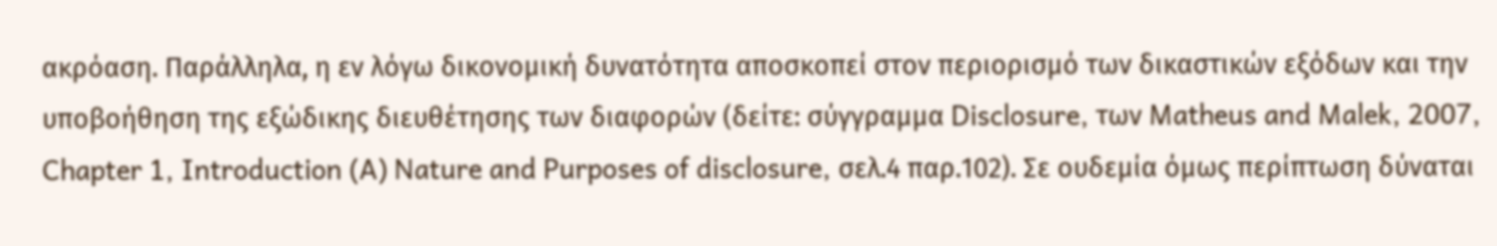ακρόαση. Παράλληλα, η εν λόγω δικονομική δυνατότητα αποσκοπεί στον περιορισμό των δικαστικών εξόδων και την υποβοήθηση της εξώδικης διευθέτησης των διαφορών (δείτε: σύγγραμμα Disclosure, των Matheus and Malek, 2007, Chapter 1, Introduction (A) Nature and Purposes of disclosure, σελ.4 παρ.102). Σε ουδεμία όμως περίπτωση δύναται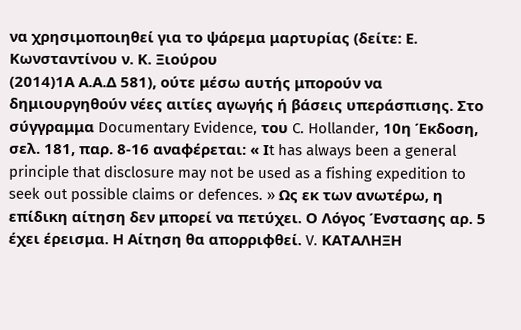να χρησιμοποιηθεί για το ψάρεμα μαρτυρίας (δείτε: Ε. Κωνσταντίνου ν. Κ. Ξιούρου
(2014)1Α Α.Α.Δ 581), ούτε μέσω αυτής μπορούν να δημιουργηθούν νέες αιτίες αγωγής ή βάσεις υπεράσπισης. Στο σύγγραμμα Documentary Evidence, του C. Hollander, 10η Έκδοση, σελ. 181, παρ. 8-16 αναφέρεται: « Ιt has always been a general principle that disclosure may not be used as a fishing expedition to seek out possible claims or defences. » Ως εκ των ανωτέρω, η επίδικη αίτηση δεν μπορεί να πετύχει. Ο Λόγος Ένστασης αρ. 5 έχει έρεισμα. Η Αίτηση θα απορριφθεί. V. ΚΑΤΑΛΗΞΗ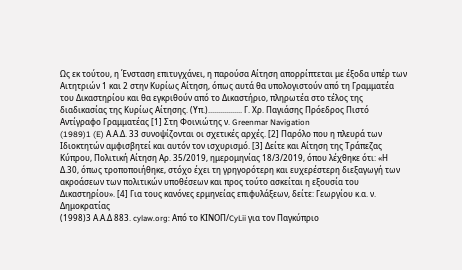Ως εκ τούτου, η Ένσταση επιτυγχάνει, η παρούσα Αίτηση απορρίπτεται με έξοδα υπέρ των Αιτητριών 1 και 2 στην Κυρίως Αίτηση, όπως αυτά θα υπολογιστούν από τη Γραμματέα του Δικαστηρίου και θα εγκριθούν από το Δικαστήριο, πληρωτέα στο τέλος της διαδικασίας της Κυρίως Αίτησης. (Υπ.)................. Γ. Χρ. Παγιάσης Πρόεδρος Πιστό Αντίγραφο Γραμματέας [1] Στη Φοινιώτης ν. Greenmar Navigation
(1989)1 (E) Α.Α.Δ. 33 συνοψίζονται οι σχετικές αρχές. [2] Παρόλο που η πλευρά των Ιδιοκτητών αμφισβητεί και αυτόν τον ισχυρισμό. [3] Δείτε και Αίτηση της Τράπεζας Κύπρου, Πολιτική Αίτηση Αρ. 35/2019, ημερομηνίας 18/3/2019, όπου λέχθηκε ότι: «Η Δ.30, όπως τροποποιήθηκε, στόχο έχει τη γρηγορότερη και ευχερέστερη διεξαγωγή των ακροάσεων των πολιτικών υποθέσεων και προς τούτο ασκείται η εξουσία του Δικαστηρίου». [4] Για τους κανόνες ερμηνείας επιφυλάξεων, δείτε: Γεωργίου κ.α. ν. Δημοκρατίας
(1998)3 Α.Α.Δ 883. cylaw.org: Από το ΚΙΝOΠ/CyLii για τον Παγκύπριο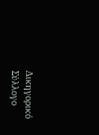Δικηγορικό Σύλλογο